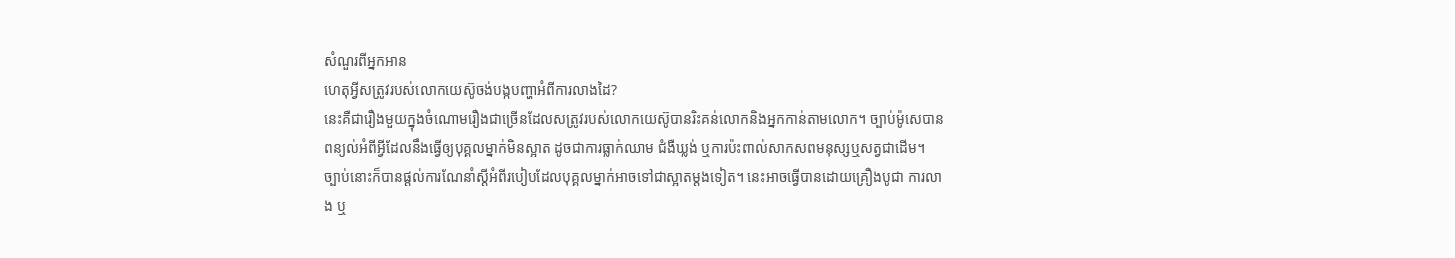សំណួរពីអ្នកអាន
ហេតុអ្វីសត្រូវរបស់លោកយេស៊ូចង់បង្កបញ្ហាអំពីការលាងដៃ?
នេះគឺជារឿងមួយក្នុងចំណោមរឿងជាច្រើនដែលសត្រូវរបស់លោកយេស៊ូបានរិះគន់លោកនិងអ្នកកាន់តាមលោក។ ច្បាប់ម៉ូសេបានពន្យល់អំពីអ្វីដែលនឹងធ្វើឲ្យបុគ្គលម្នាក់មិនស្អាត ដូចជាការធ្លាក់ឈាម ជំងឺឃ្លង់ ឬការប៉ះពាល់សាកសពមនុស្សឬសត្វជាដើម។ ច្បាប់នោះក៏បានផ្ដល់ការណែនាំស្ដីអំពីរបៀបដែលបុគ្គលម្នាក់អាចទៅជាស្អាតម្ដងទៀត។ នេះអាចធ្វើបានដោយគ្រឿងបូជា ការលាង ឬ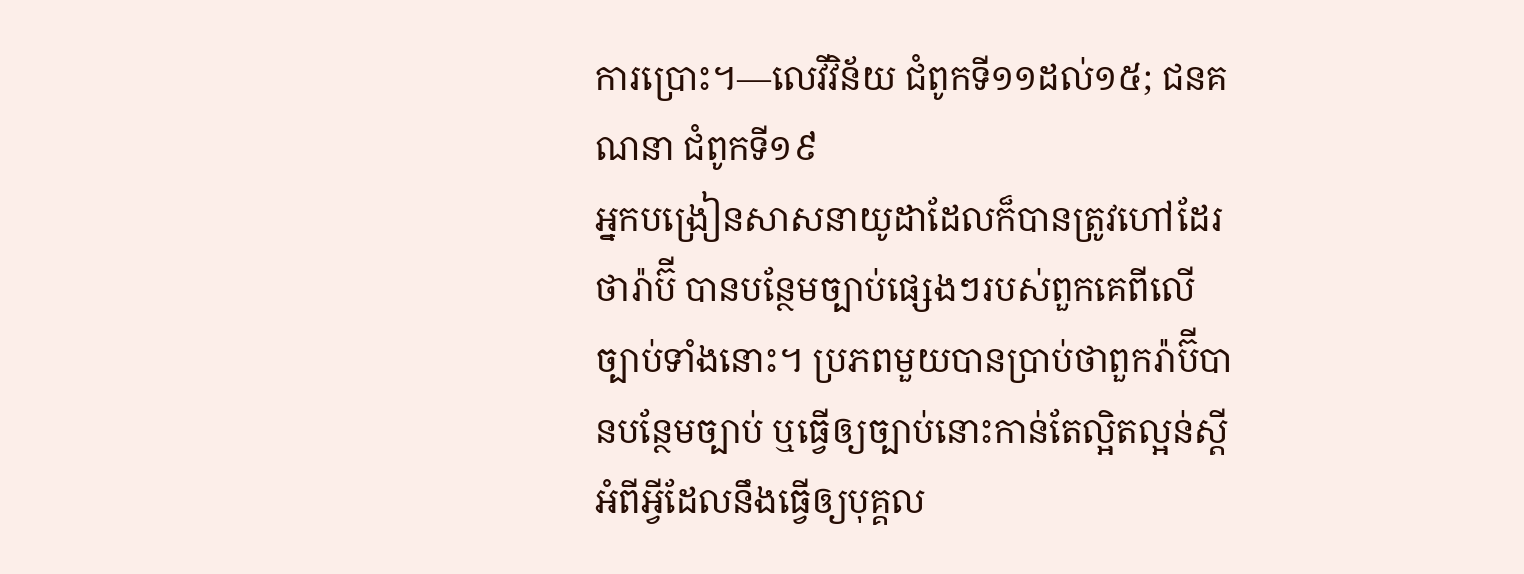ការប្រោះ។—លេវីវិន័យ ជំពូកទី១១ដល់១៥; ជនគណនា ជំពូកទី១៩
អ្នកបង្រៀនសាសនាយូដាដែលក៏បានត្រូវហៅដែរថារ៉ាប៊ី បានបន្ថែមច្បាប់ផ្សេងៗរបស់ពួកគេពីលើច្បាប់ទាំងនោះ។ ប្រភពមួយបានប្រាប់ថាពួករ៉ាប៊ីបានបន្ថែមច្បាប់ ឬធ្វើឲ្យច្បាប់នោះកាន់តែល្អិតល្អន់ស្ដីអំពីអ្វីដែលនឹងធ្វើឲ្យបុគ្គល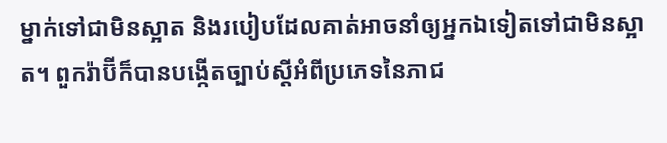ម្នាក់ទៅជាមិនស្អាត និងរបៀបដែលគាត់អាចនាំឲ្យអ្នកឯទៀតទៅជាមិនស្អាត។ ពួករ៉ាប៊ីក៏បានបង្កើតច្បាប់ស្ដីអំពីប្រភេទនៃភាជ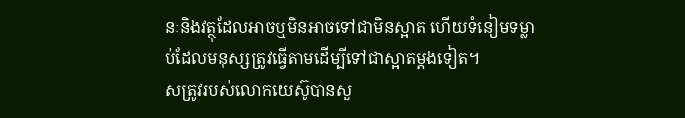នៈនិងវត្ថុដែលអាចឬមិនអាចទៅជាមិនស្អាត ហើយទំនៀមទម្លាប់ដែលមនុស្សត្រូវធ្វើតាមដើម្បីទៅជាស្អាតម្ដងទៀត។
សត្រូវរបស់លោកយេស៊ូបានសួ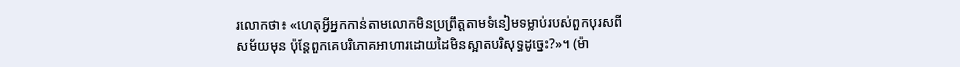រលោកថា៖ «ហេតុអ្វីអ្នកកាន់តាមលោកមិនប្រព្រឹត្ដតាមទំនៀមទម្លាប់របស់ពួកបុរសពីសម័យមុន ប៉ុន្ដែពួកគេបរិភោគអាហារដោយដៃមិនស្អាតបរិសុទ្ធដូច្នេះ?»។ (ម៉ា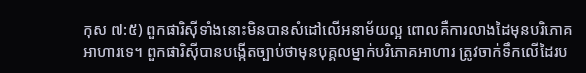កុស ៧:៥) ពួកផារិស៊ីទាំងនោះមិនបានសំដៅលើអនាម័យល្អ ពោលគឺការលាងដៃមុនបរិភោគអាហារទេ។ ពួកផារិស៊ីបានបង្កើតច្បាប់ថាមុនបុគ្គលម្នាក់បរិភោគអាហារ ត្រូវចាក់ទឹកលើដៃរប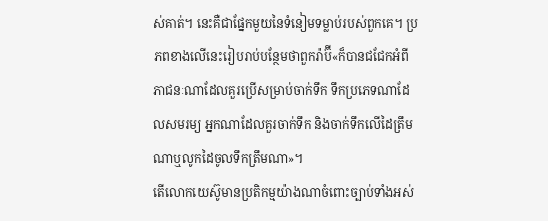ស់គាត់។ នេះគឺជាផ្នែកមួយនៃទំនៀមទម្លាប់របស់ពួកគេ។ ប្រភពខាងលើនេះរៀបរាប់បន្ថែមថាពួករ៉ាប៊ី«ក៏បានជជែកអំពីភាជនៈណាដែលគួរប្រើសម្រាប់ចាក់ទឹក ទឹកប្រភេទណាដែលសមរម្យ អ្នកណាដែលគួរចាក់ទឹក និងចាក់ទឹកលើដៃត្រឹមណាឬលូកដៃចូលទឹកត្រឹមណា»។
តើលោកយេស៊ូមានប្រតិកម្មយ៉ាងណាចំពោះច្បាប់ទាំងអស់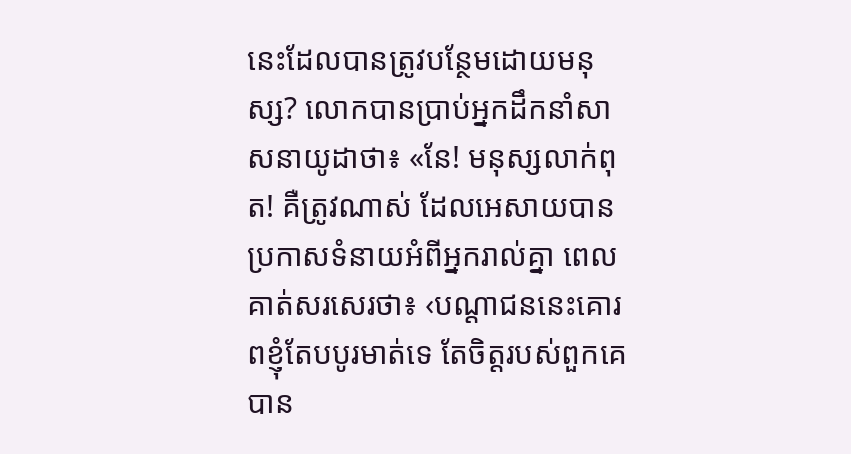នេះដែលបានត្រូវបន្ថែមដោយមនុស្ស? លោកបានប្រាប់អ្នកដឹកនាំសាសនាយូដាថា៖ «នែ! មនុស្សលាក់ពុត! គឺត្រូវណាស់ ដែលអេសាយបានប្រកាសទំនាយអំពីអ្នករាល់គ្នា ពេលគាត់សរសេរថា៖ ‹បណ្ដាជននេះគោរពខ្ញុំតែបបូរមាត់ទេ តែចិត្ដរបស់ពួកគេបាន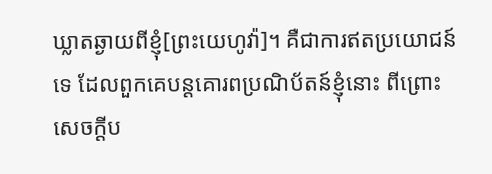ឃ្លាតឆ្ងាយពីខ្ញុំ[ព្រះយេហូវ៉ា]។ គឺជាការឥតប្រយោជន៍ទេ ដែលពួកគេបន្ដគោរពប្រណិប័តន៍ខ្ញុំនោះ ពីព្រោះសេចក្ដីប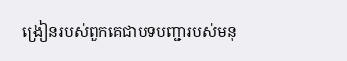ង្រៀនរបស់ពួកគេជាបទបញ្ជារបស់មនុ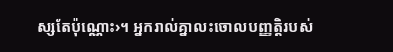ស្សតែប៉ុណ្ណោះ›។ អ្នករាល់គ្នាលះចោលបញ្ញត្ដិរបស់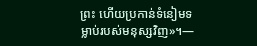ព្រះ ហើយប្រកាន់ទំនៀមទម្លាប់របស់មនុស្សវិញ»។—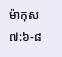ម៉ាកុស ៧:៦-៨